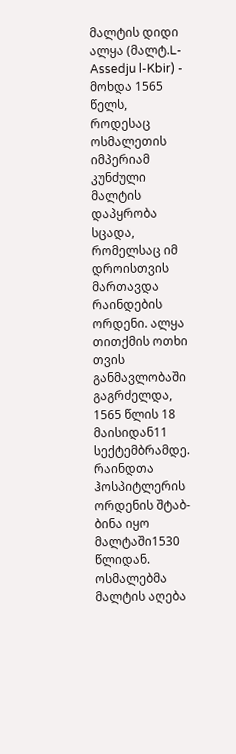მალტის დიდი ალყა (მალტ.L-Assedju l-Kbir) - მოხდა 1565 წელს, როდესაც ოსმალეთის იმპერიამ კუნძული მალტის დაპყრობა სცადა, რომელსაც იმ დროისთვის მართავდა რაინდების ორდენი. ალყა თითქმის ოთხი თვის განმავლობაში გაგრძელდა, 1565 წლის 18 მაისიდან11 სექტემბრამდე. რაინდთა ჰოსპიტლერის ორდენის შტაბ-ბინა იყო მალტაში1530 წლიდან. ოსმალებმა მალტის აღება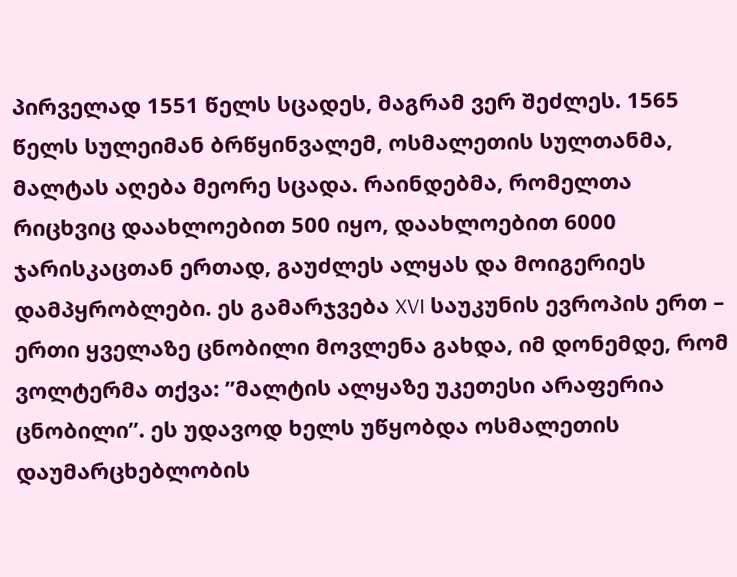პირველად 1551 წელს სცადეს, მაგრამ ვერ შეძლეს. 1565 წელს სულეიმან ბრწყინვალემ, ოსმალეთის სულთანმა, მალტას აღება მეორე სცადა. რაინდებმა, რომელთა რიცხვიც დაახლოებით 500 იყო, დაახლოებით 6000 ჯარისკაცთან ერთად, გაუძლეს ალყას და მოიგერიეს დამპყრობლები. ეს გამარჯვება XVI საუკუნის ევროპის ერთ – ერთი ყველაზე ცნობილი მოვლენა გახდა, იმ დონემდე, რომ ვოლტერმა თქვა: ”მალტის ალყაზე უკეთესი არაფერია ცნობილი”. ეს უდავოდ ხელს უწყობდა ოსმალეთის დაუმარცხებლობის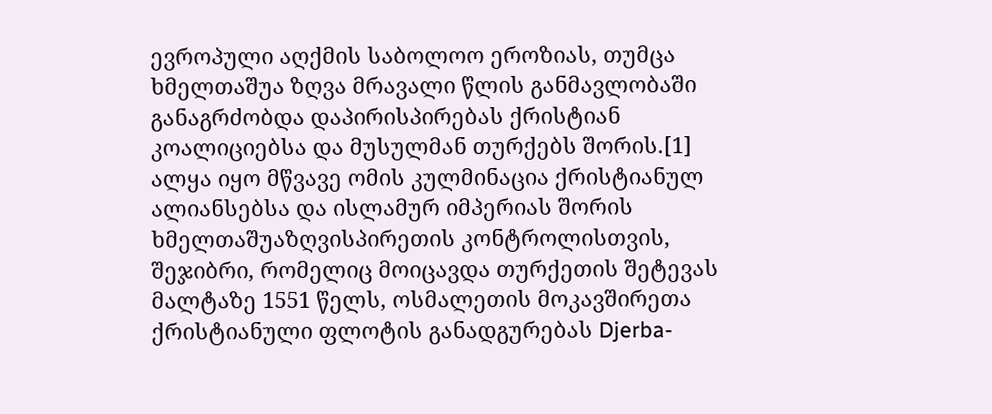ევროპული აღქმის საბოლოო ეროზიას, თუმცა ხმელთაშუა ზღვა მრავალი წლის განმავლობაში განაგრძობდა დაპირისპირებას ქრისტიან კოალიციებსა და მუსულმან თურქებს შორის.[1] ალყა იყო მწვავე ომის კულმინაცია ქრისტიანულ ალიანსებსა და ისლამურ იმპერიას შორის ხმელთაშუაზღვისპირეთის კონტროლისთვის, შეჯიბრი, რომელიც მოიცავდა თურქეთის შეტევას მალტაზე 1551 წელს, ოსმალეთის მოკავშირეთა ქრისტიანული ფლოტის განადგურებას Djerba-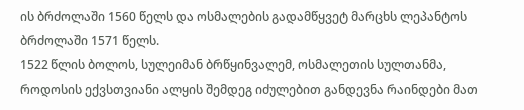ის ბრძოლაში 1560 წელს და ოსმალების გადამწყვეტ მარცხს ლეპანტოს ბრძოლაში 1571 წელს.
1522 წლის ბოლოს, სულეიმან ბრწყინვალემ, ოსმალეთის სულთანმა, როდოსის ექვსთვიანი ალყის შემდეგ იძულებით განდევნა რაინდები მათ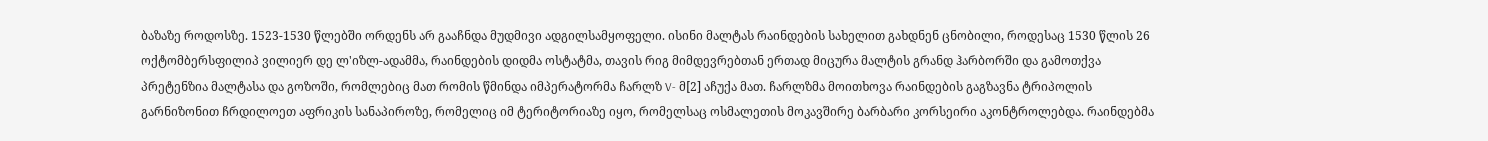ბაზაზე როდოსზე. 1523-1530 წლებში ორდენს არ გააჩნდა მუდმივი ადგილსამყოფელი. ისინი მალტას რაინდების სახელით გახდნენ ცნობილი, როდესაც 1530 წლის 26 ოქტომბერსფილიპ ვილიერ დე ლ'იზლ-ადამმა, რაინდების დიდმა ოსტატმა, თავის რიგ მიმდევრებთან ერთად მიცურა მალტის გრანდ ჰარბორში და გამოთქვა პრეტენზია მალტასა და გოზოში, რომლებიც მათ რომის წმინდა იმპერატორმა ჩარლზ V- მ[2] აჩუქა მათ. ჩარლზმა მოითხოვა რაინდების გაგზავნა ტრიპოლის გარნიზონით ჩრდილოეთ აფრიკის სანაპიროზე, რომელიც იმ ტერიტორიაზე იყო, რომელსაც ოსმალეთის მოკავშირე ბარბარი კორსეირი აკონტროლებდა. რაინდებმა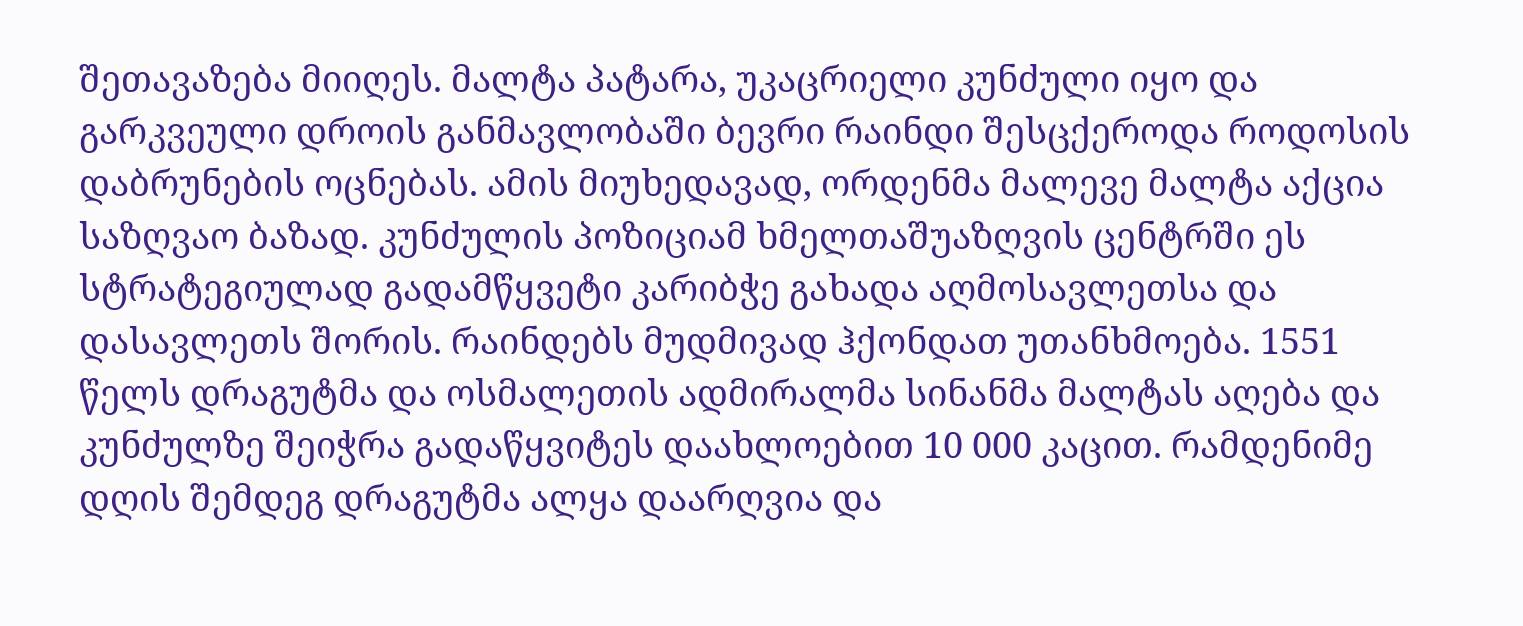შეთავაზება მიიღეს. მალტა პატარა, უკაცრიელი კუნძული იყო და გარკვეული დროის განმავლობაში ბევრი რაინდი შესცქეროდა როდოსის დაბრუნების ოცნებას. ამის მიუხედავად, ორდენმა მალევე მალტა აქცია საზღვაო ბაზად. კუნძულის პოზიციამ ხმელთაშუაზღვის ცენტრში ეს სტრატეგიულად გადამწყვეტი კარიბჭე გახადა აღმოსავლეთსა და დასავლეთს შორის. რაინდებს მუდმივად ჰქონდათ უთანხმოება. 1551 წელს დრაგუტმა და ოსმალეთის ადმირალმა სინანმა მალტას აღება და კუნძულზე შეიჭრა გადაწყვიტეს დაახლოებით 10 000 კაცით. რამდენიმე დღის შემდეგ დრაგუტმა ალყა დაარღვია და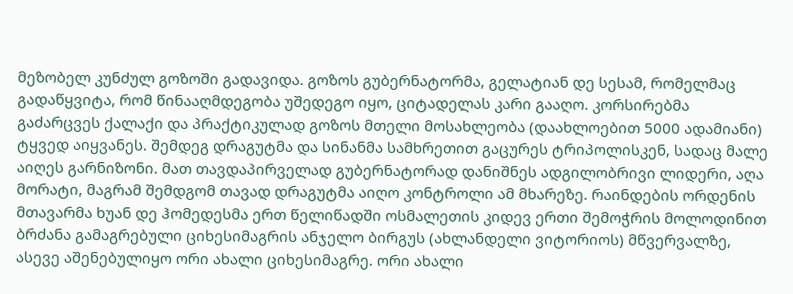მეზობელ კუნძულ გოზოში გადავიდა. გოზოს გუბერნატორმა, გელატიან დე სესამ, რომელმაც გადაწყვიტა, რომ წინააღმდეგობა უშედეგო იყო, ციტადელას კარი გააღო. კორსირებმა გაძარცვეს ქალაქი და პრაქტიკულად გოზოს მთელი მოსახლეობა (დაახლოებით 5000 ადამიანი) ტყვედ აიყვანეს. შემდეგ დრაგუტმა და სინანმა სამხრეთით გაცურეს ტრიპოლისკენ, სადაც მალე აიღეს გარნიზონი. მათ თავდაპირველად გუბერნატორად დანიშნეს ადგილობრივი ლიდერი, აღა მორატი, მაგრამ შემდგომ თავად დრაგუტმა აიღო კონტროლი ამ მხარეზე. რაინდების ორდენის მთავარმა ხუან დე ჰომედესმა ერთ წელიწადში ოსმალეთის კიდევ ერთი შემოჭრის მოლოდინით ბრძანა გამაგრებული ციხესიმაგრის ანჯელო ბირგუს (ახლანდელი ვიტორიოს) მწვერვალზე, ასევე აშენებულიყო ორი ახალი ციხესიმაგრე. ორი ახალი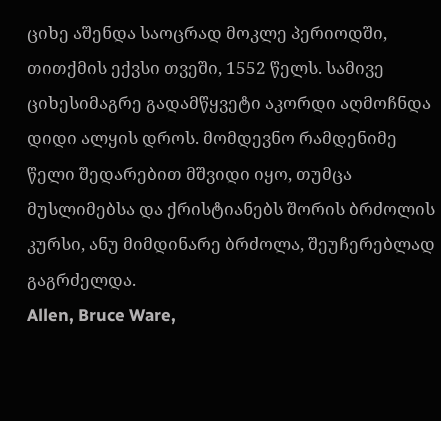ციხე აშენდა საოცრად მოკლე პერიოდში, თითქმის ექვსი თვეში, 1552 წელს. სამივე ციხესიმაგრე გადამწყვეტი აკორდი აღმოჩნდა დიდი ალყის დროს. მომდევნო რამდენიმე წელი შედარებით მშვიდი იყო, თუმცა მუსლიმებსა და ქრისტიანებს შორის ბრძოლის კურსი, ანუ მიმდინარე ბრძოლა, შეუჩერებლად გაგრძელდა.
Allen, Bruce Ware,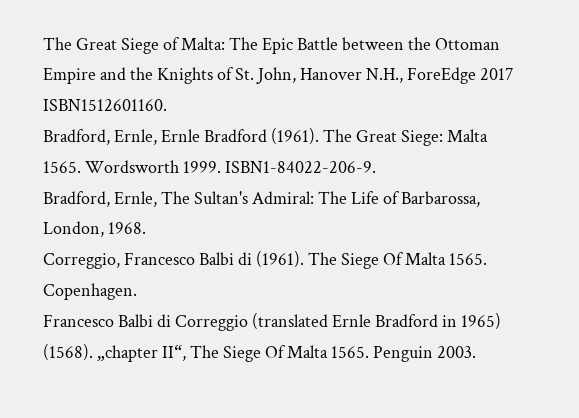The Great Siege of Malta: The Epic Battle between the Ottoman Empire and the Knights of St. John, Hanover N.H., ForeEdge 2017 ISBN1512601160.
Bradford, Ernle, Ernle Bradford (1961). The Great Siege: Malta 1565. Wordsworth 1999. ISBN1-84022-206-9.
Bradford, Ernle, The Sultan's Admiral: The Life of Barbarossa, London, 1968.
Correggio, Francesco Balbi di (1961). The Siege Of Malta 1565. Copenhagen.
Francesco Balbi di Correggio (translated Ernle Bradford in 1965) (1568). „chapter II“, The Siege Of Malta 1565. Penguin 2003.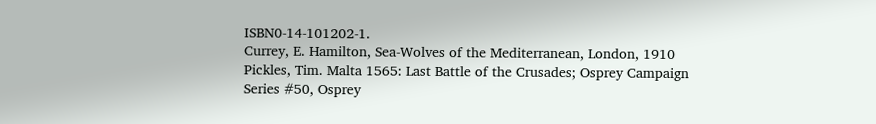ISBN0-14-101202-1.
Currey, E. Hamilton, Sea-Wolves of the Mediterranean, London, 1910
Pickles, Tim. Malta 1565: Last Battle of the Crusades; Osprey Campaign Series #50, Osprey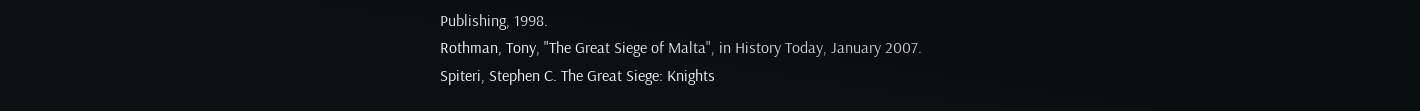Publishing, 1998.
Rothman, Tony, "The Great Siege of Malta", in History Today, January 2007.
Spiteri, Stephen C. The Great Siege: Knights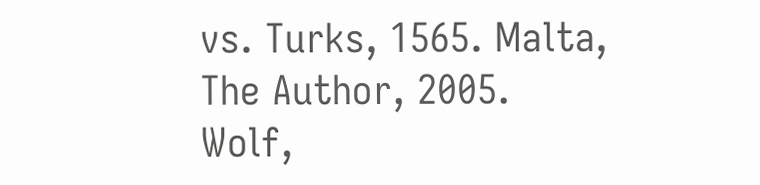vs. Turks, 1565. Malta, The Author, 2005.
Wolf,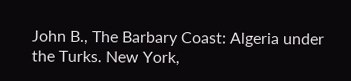John B., The Barbary Coast: Algeria under the Turks. New York,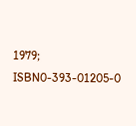1979; ISBN0-393-01205-0